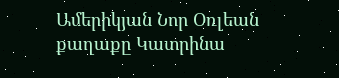Ամերիկյան Նոր Օռլեան քաղաքը Կատրինա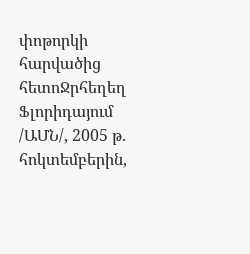փոթորկի հարվածից հետոՋրհեղեղ Ֆլորիդայում /ԱՄՆ/, 2005 թ. հոկտեմբերին,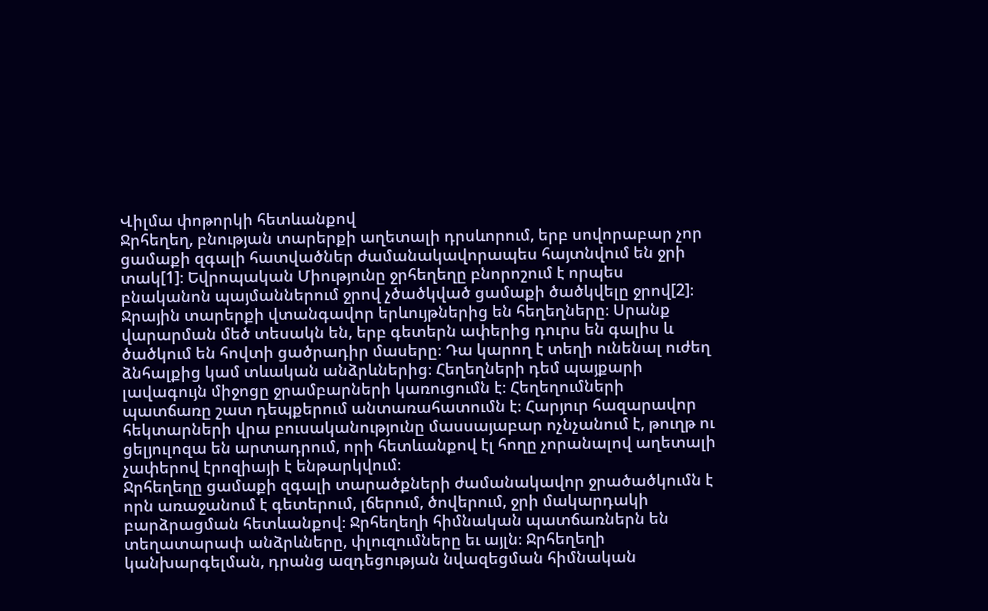Վիլմա փոթորկի հետևանքով
Ջրհեղեղ, բնության տարերքի աղետալի դրսևորում, երբ սովորաբար չոր ցամաքի զգալի հատվածներ ժամանակավորապես հայտնվում են ջրի տակ[1]։ Եվրոպական Միությունը ջրհեղեղը բնորոշում է որպես բնականոն պայմաններում ջրով չծածկված ցամաքի ծածկվելը ջրով[2]։
Ջրային տարերքի վտանգավոր երևույթներից են հեղեղները։ Սրանք վարարման մեծ տեսակն են, երբ գետերն ափերից դուրս են գալիս և ծածկում են հովտի ցածրադիր մասերը։ Դա կարող է տեղի ունենալ ուժեղ ձնհալքից կամ տևական անձրևներից։ Հեղեղների դեմ պայքարի լավագույն միջոցը ջրամբարների կառուցումն է։ Հեղեղումների պատճառը շատ դեպքերում անտառահատումն է։ Հարյուր հազարավոր հեկտարների վրա բուսականությունը մասսայաբար ոչնչանում է, թուղթ ու ցելյուլոզա են արտադրում, որի հետևանքով էլ հողը չորանալով աղետալի չափերով էրոզիայի է ենթարկվում։
Ջրհեղեղը ցամաքի զգալի տարածքների ժամանակավոր ջրածածկումն է որն առաջանում է գետերում, լճերում, ծովերում, ջրի մակարդակի բարձրացման հետևանքով։ Ջրհեղեղի հիմնական պատճառներն են տեղատարափ անձրևները, փլուզումները եւ այլն։ Ջրհեղեղի կանխարգելման, դրանց ազդեցության նվազեցման հիմնական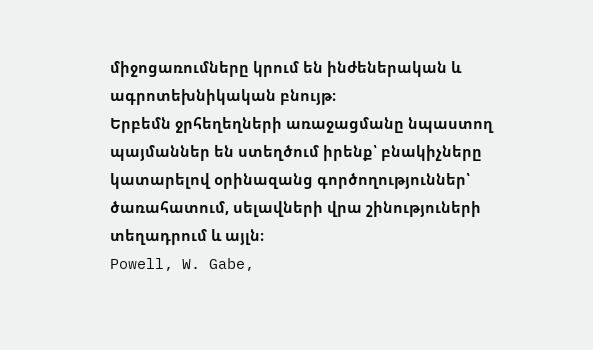միջոցառումները կրում են ինժեներական և ագրոտեխնիկական բնույթ։
Երբեմն ջրհեղեղների առաջացմանը նպաստող պայմաններ են ստեղծում իրենք՝ բնակիչները կատարելով օրինազանց գործողություններ՝ ծառահատում, սելավների վրա շինություների տեղադրում և այլն։
Powell, W. Gabe,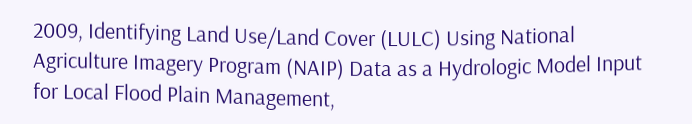2009, Identifying Land Use/Land Cover (LULC) Using National Agriculture Imagery Program (NAIP) Data as a Hydrologic Model Input for Local Flood Plain Management,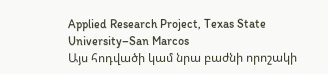Applied Research Project, Texas State University–San Marcos
Այս հոդվածի կամ նրա բաժնի որոշակի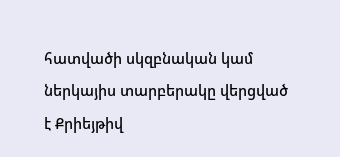հատվածի սկզբնական կամ ներկայիս տարբերակը վերցված է Քրիեյթիվ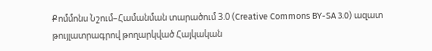Քոմմոնս Նշում–Համանման տարածում 3.0 (Creative Commons BY-SA 3.0) ազատ թույլատրագրով թողարկված Հայկական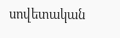սովետական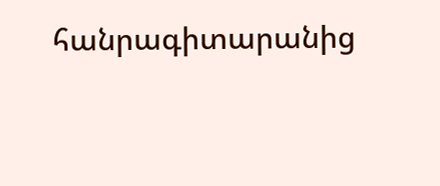հանրագիտարանից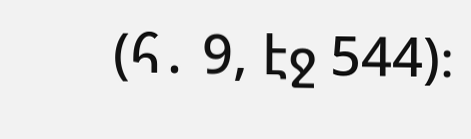(հ․ 9, էջ 544)։